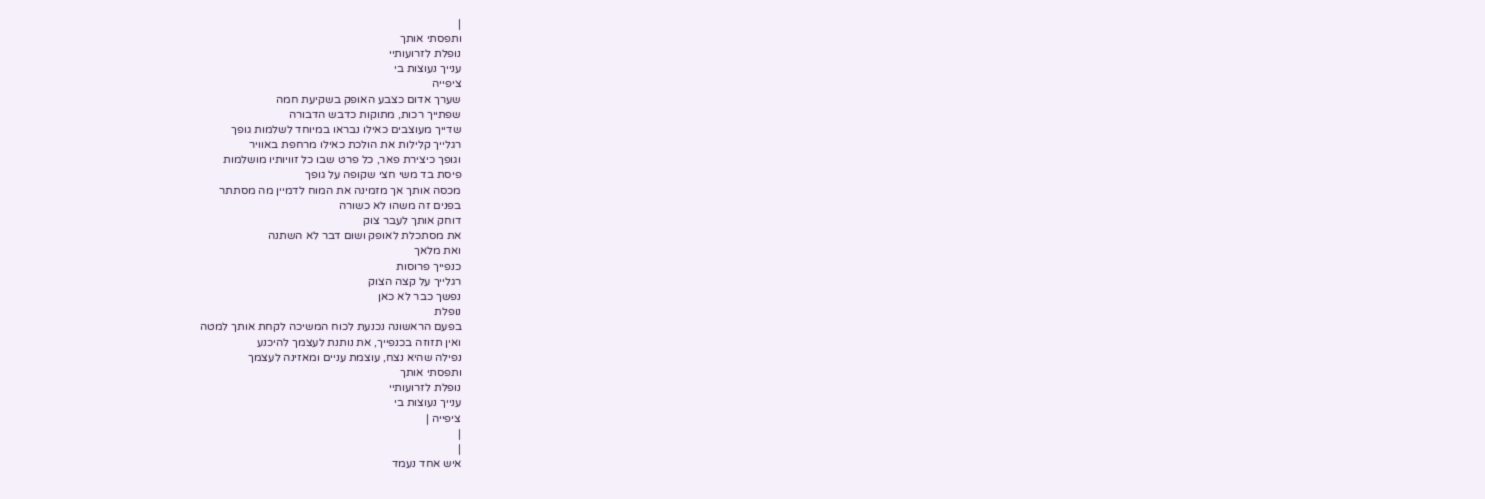|
ותפסתי אותך
נופלת לזרועותיי
ענייך נעוצות בי
ציפייה
שערך אדום כצבע האופק בשקיעת חמה
שפתייך רכות, מתוקות כדבש הדבורה
שדייך מעוצבים כאילו נבראו במיוחד לשלמות גופך
רגלייך קלילות את הולכת כאילו מרחפת באוויר
וגופך כיצירת פאר, כל פרט שבו כל זוויותיו מושלמות
פיסת בד משי חצי שקופה על גופך
מכסה אותך אך מזמינה את המוח לדמיין מה מסתתר
בפנים זה משהו לא כשורה
דוחק אותך לעבר צוק
את מסתכלת לאופק ושום דבר לא השתנה
ואת מלאך
כנפייך פרוסות
רגלייך על קצה הצוק
נפשך כבר לא כאן
נופלת
בפעם הראשונה נכנעת לכוח המשיכה לקחת אותך למטה
ואין תזוזה בכנפייך, את נותנת לעצמך להיכנע
נפילה שהיא נצח, עוצמת עניים ומאזינה לעצמך
ותפסתי אותך
נופלת לזרועותיי
ענייך נעוצות בי
ציפייה |
|
|
איש אחד נעמד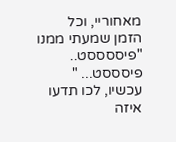מאחוריי, וכל
הזמן שמעתי ממנו
"פיססססט..
פיסססט... "
עכשיו, לכו תדעו
איזה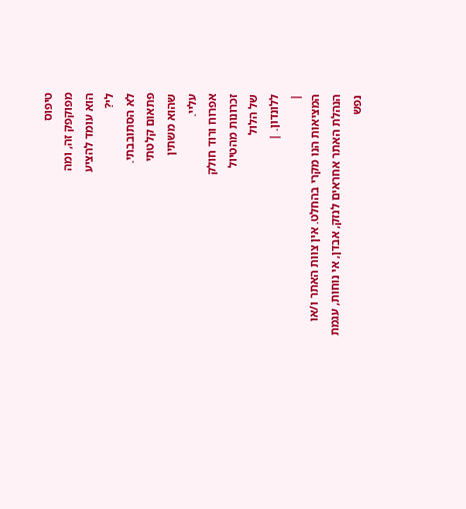טיפוס
מפוקפק זה, ומה
הוא עומד להציע
לי?
לא הסתובבתי.
פתאום קלטתי
שהוא משתין
עליי.
אפרוח ורוד חולק
זכרונות מהטיול
של הלול
ללונדון. |
|
המציאות הנו מקרי בהחלט. אין צוות האתר ו/או
הנהלת האתר אחראים לנזק, אבדן, אי נוחות, עגמת
נפש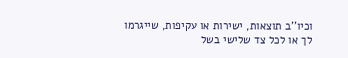וכיו''ב תוצאות, ישירות או עקיפות, שייגרמו
לך או לכל צד שלישי בשל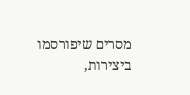מסרים שיפורסמו
ביצירות,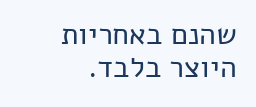שהנם באחריות היוצר בלבד.